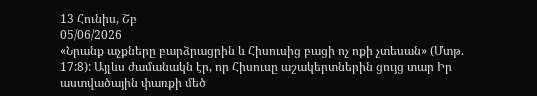13 Հունիս, Շբ
05/06/2026
«Նրանք աչքները բարձրացրին և Հիսուսից բացի ոչ ոքի չտեսան» (Մտթ. 17:8): Այլևս ժամանակն էր, որ Հիսուսը աշակերտներին ցույց տար Իր աստվածային փառքի մեծ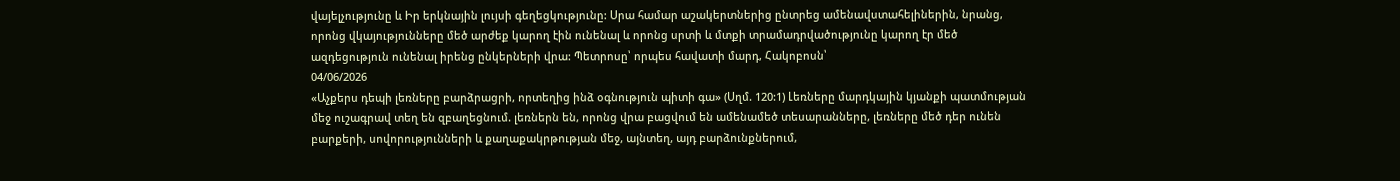վայելչությունը և Իր երկնային լույսի գեղեցկությունը: Սրա համար աշակերտներից ընտրեց ամենավստահելիներին, նրանց, որոնց վկայությունները մեծ արժեք կարող էին ունենալ և որոնց սրտի և մտքի տրամադրվածությունը կարող էր մեծ ազդեցություն ունենալ իրենց ընկերների վրա: Պետրոսը՝ որպես հավատի մարդ, Հակոբոսն՝
04/06/2026
«Աչքերս դեպի լեռները բարձրացրի, որտեղից ինձ օգնություն պիտի գա» (Սղմ. 120:1) Լեռները մարդկային կյանքի պատմության մեջ ուշագրավ տեղ են զբաղեցնում. լեռներն են, որոնց վրա բացվում են ամենամեծ տեսարանները, լեռները մեծ դեր ունեն բարքերի, սովորությունների և քաղաքակրթության մեջ, այնտեղ, այդ բարձունքներում,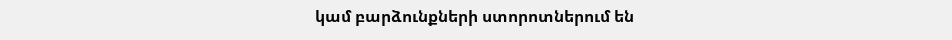կամ բարձունքների ստորոտներում են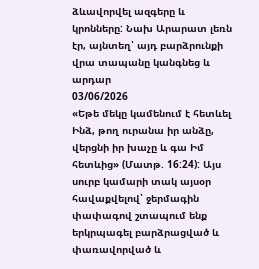ձևավորվել ազգերը և կրոնները: Նախ Արարատ լեռն էր, այնտեղ՝ այդ բարձրունքի վրա տապանը կանգնեց և արդար
03/06/2026
«Եթե մեկը կամենում է հետևել Ինձ, թող ուրանա իր անձը, վերցնի իր խաչը և գա Իմ հետևից» (Մատթ. 16:24): Այս սուրբ կամարի տակ այսօր հավաքվելով՝ ջերմագին փափագով շտապում ենք երկրպագել բարձրացված և փառավորված և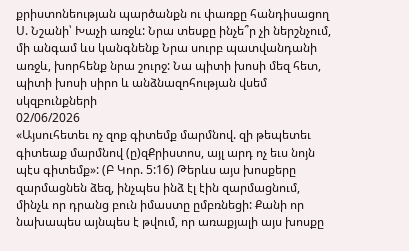քրիստոնեության պարծանքն ու փառքը հանդիսացող Ս. Նշանի՝ Խաչի առջև: Նրա տեսքը ինչե՞ր չի ներշնչում, մի անգամ ևս կանգնենք Նրա սուրբ պատվանդանի առջև, խորհենք նրա շուրջ: Նա պիտի խոսի մեզ հետ, պիտի խոսի սիրո և անձնազոհության վսեմ սկզբունքների
02/06/2026
«Այսուհետեւ ոչ զոք գիտեմք մարմնով. զի թեպետեւ գիտեաք մարմնով (ը)զՔրիստոս, այլ արդ ոչ եւս նոյն պէս գիտեմք»: (Բ Կոր. 5:16) Թերևս այս խոսքերը զարմացնեն ձեզ, ինչպես ինձ էլ էին զարմացնում, մինչև որ դրանց բուն իմաստը ըմբռնեցի: Քանի որ նախապես այնպես է թվում, որ առաքյալի այս խոսքը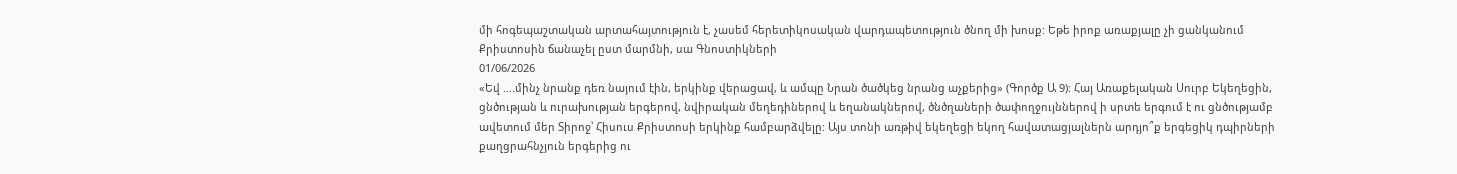մի հոգեպաշտական արտահայտություն է, չասեմ հերետիկոսական վարդապետություն ծնող մի խոսք: Եթե իրոք առաքյալը չի ցանկանում Քրիստոսին ճանաչել ըստ մարմնի, սա Գնոստիկների
01/06/2026
«Եվ ….մինչ նրանք դեռ նայում էին, երկինք վերացավ, և ամպը Նրան ծածկեց նրանց աչքերից» (Գործք Ա 9): Հայ Առաքելական Սուրբ Եկեղեցին, ցնծության և ուրախության երգերով, նվիրական մեղեդիներով և եղանակներով, ծնծղաների ծափողջույններով ի սրտե երգում է ու ցնծությամբ ավետում մեր Տիրոջ՝ Հիսուս Քրիստոսի երկինք համբարձվելը: Այս տոնի առթիվ եկեղեցի եկող հավատացյալներն արդյո՞ք երգեցիկ դպիրների քաղցրահնչյուն երգերից ու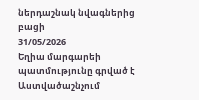ներդաշնակ նվագներից բացի
31/05/2026
Եղիա մարգարեի պատմությունը գրված է Աստվածաշնչում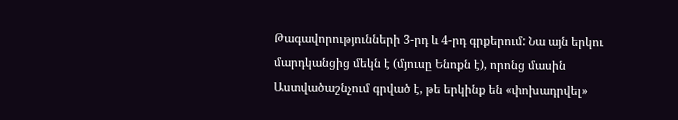Թագավորությունների 3-րդ և 4-րդ գրքերում: Նա այն երկու մարդկանցից մեկն է (մյուսը Ենոքն է), որոնց մասին Աստվածաշնչում գրված է, թե երկինք են «փոխադրվել»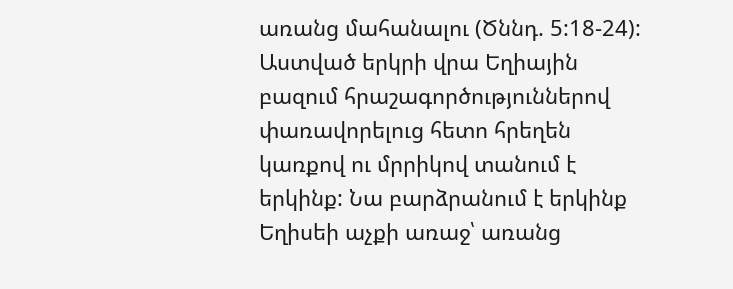առանց մահանալու (Ծննդ. 5:18-24): Աստված երկրի վրա Եղիային բազում հրաշագործություններով փառավորելուց հետո հրեղեն կառքով ու մրրիկով տանում է երկինք: Նա բարձրանում է երկինք Եղիսեի աչքի առաջ՝ առանց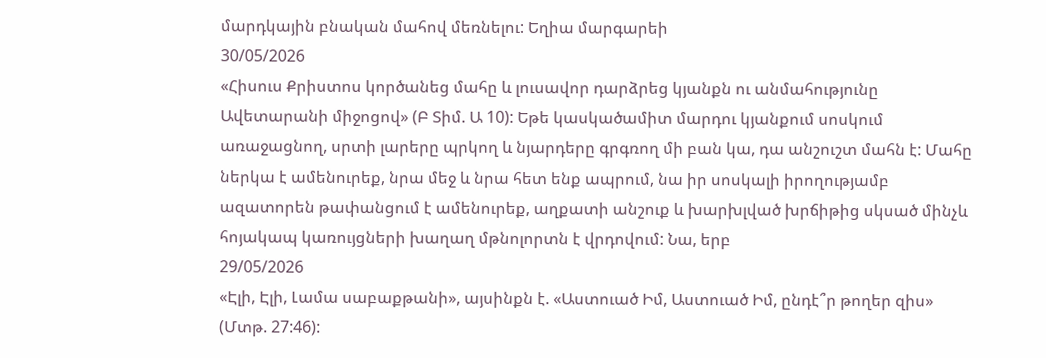մարդկային բնական մահով մեռնելու: Եղիա մարգարեի
30/05/2026
«Հիսուս Քրիստոս կործանեց մահը և լուսավոր դարձրեց կյանքն ու անմահությունը Ավետարանի միջոցով» (Բ Տիմ. Ա 10): Եթե կասկածամիտ մարդու կյանքում սոսկում առաջացնող, սրտի լարերը պրկող և նյարդերը գրգռող մի բան կա, դա անշուշտ մահն է: Մահը ներկա է ամենուրեք, նրա մեջ և նրա հետ ենք ապրում, նա իր սոսկալի իրողությամբ ազատորեն թափանցում է ամենուրեք, աղքատի անշուք և խարխլված խրճիթից սկսած մինչև հոյակապ կառույցների խաղաղ մթնոլորտն է վրդովում: Նա, երբ
29/05/2026
«Էլի, Էլի, Լամա սաբաքթանի», այսինքն է. «Աստուած Իմ, Աստուած Իմ, ընդէ՞ր թողեր զիս» (Մտթ. 27:46):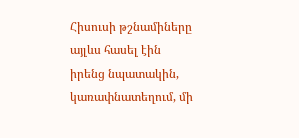Հիսուսի թշնամիները այլևս հասել էին իրենց նպատակին, կառափնատեղում, մի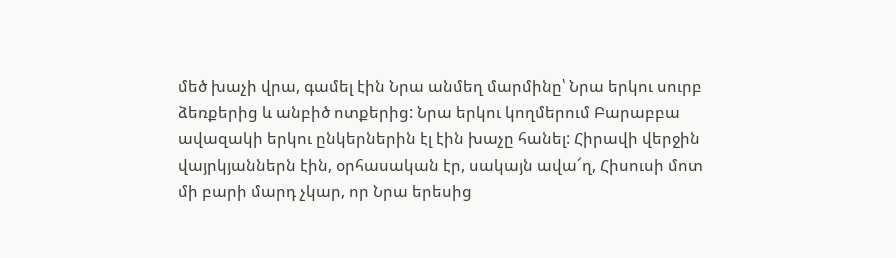մեծ խաչի վրա, գամել էին Նրա անմեղ մարմինը՝ Նրա երկու սուրբ ձեռքերից և անբիծ ոտքերից: Նրա երկու կողմերում Բարաբբա ավազակի երկու ընկերներին էլ էին խաչը հանել: Հիրավի վերջին վայրկյաններն էին, օրհասական էր, սակայն ավա՜ղ, Հիսուսի մոտ մի բարի մարդ չկար, որ Նրա երեսից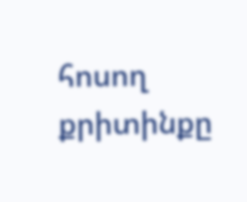հոսող քրիտինքը